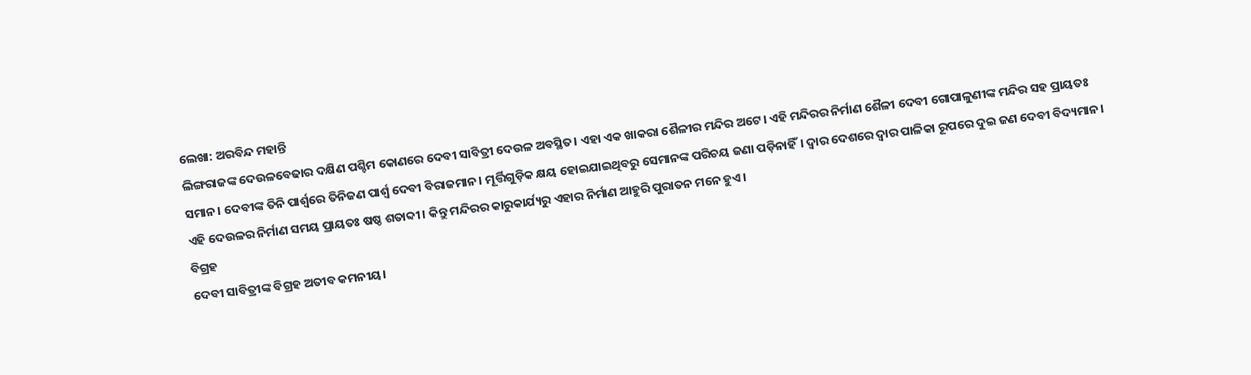ଲେଖା: ଅରବିନ୍ଦ ମହାନ୍ତି
ଲିଙ୍ଗରାଜଙ୍କ ଦେଉଳବେଢାର ଦକ୍ଷିଣ ପଶ୍ଚିମ କୋଣରେ ଦେବୀ ସାବିତ୍ରୀ ଦେଉଳ ଅବସ୍ଥିତ। ଏହା ଏକ ଖାକରା ଶୈଳୀର ମନ୍ଦିର ଅଟେ। ଏହି ମନ୍ଦିରର ନିର୍ମାଣ ଶୈଳୀ ଦେବୀ ଗୋପାଳୁଣୀଙ୍କ ମନ୍ଦିର ସହ ପ୍ରାୟତଃ ସମାନ। ଦେବୀଙ୍କ ତିନି ପାର୍ଶ୍ୱରେ ତିନିଜଣ ପାର୍ଶ୍ୱ ଦେବୀ ବିରାଜମାନ। ମୂର୍ତ୍ତିଗୁଡ଼ିକ କ୍ଷୟ ହୋଇଯାଇଥିବରୁ ସେମାନଙ୍କ ପରିଚୟ ଜଣା ପଡ଼ିନାହିଁ। ଦ୍ୱାର ଦେଶରେ ଦ୍ୱାର ପାଳିକା ରୂପରେ ଦୁଇ ଜଣ ଦେବୀ ବିଦ୍ୟମାନ। ଏହି ଦେଉଳର ନିର୍ମାଣ ସମୟ ପ୍ରାୟତଃ ଷଷ୍ଠ ଶତାବ୍ଦୀ। କିନ୍ତୁ ମନ୍ଦିରର କାରୁକାର୍ଯ୍ୟରୁ ଏହାର ନିର୍ମାଣ ଆହୁରି ପୁରାତନ ମନେ ହୁଏ।
ବିଗ୍ରହ
ଦେବୀ ସାବିତ୍ରୀଙ୍କ ବିଗ୍ରହ ଅତୀବ କମନୀୟ।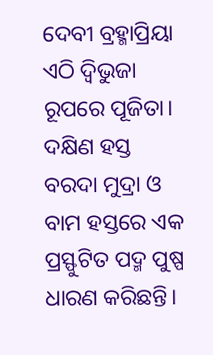ଦେବୀ ବ୍ରହ୍ମାପ୍ରିୟା ଏଠି ଦ୍ଵିଭୁଜା ରୂପରେ ପୂଜିତା। ଦକ୍ଷିଣ ହସ୍ତ ବରଦା ମୁଦ୍ରା ଓ ବାମ ହସ୍ତରେ ଏକ ପ୍ରସ୍ଫୁଟିତ ପଦ୍ମ ପୁଷ୍ପ ଧାରଣ କରିଛନ୍ତି।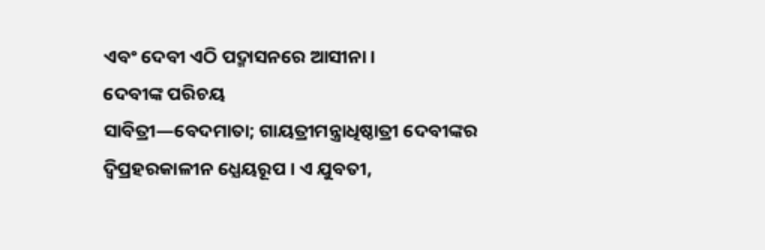ଏବଂ ଦେବୀ ଏଠି ପଦ୍ମାସନରେ ଆସୀନା।
ଦେବୀଙ୍କ ପରିଚୟ
ସାବିତ୍ରୀ―ବେଦମାତା; ଗାୟତ୍ରୀମନ୍ତ୍ରାଧିଷ୍ଠାତ୍ରୀ ଦେବୀଙ୍କର ଦ୍ବିପ୍ରହରକାଳୀନ ଧ୍ଯେୟରୂପ । ଏ ଯୁବତୀ,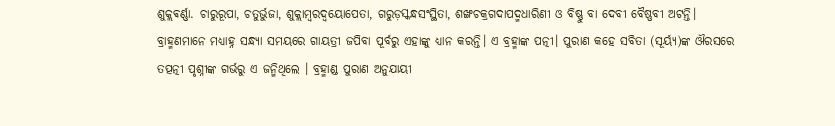ଶୁକ୍ଲଵର୍ଣ୍ଣା. ଚାରୁରୂପା, ଚତୁର୍ଭୁଜା, ଶୁକ୍ଲାମ୍ବରଦ୍ବୟୋପେତା, ଗରୁଡ଼ସ୍କନ୍ଧସଂସ୍ଥିତା, ଶଙ୍ଖଚକ୍ରଗଦାପଦ୍ମଧାରିଣୀ ଓ ବିଷ୍ଣୁ ବା ଦେବୀ ବୈଷ୍ଣବୀ ଅଟନ୍ତି। ବ୍ରାହ୍ମଣମାନେ ମଧ୍ଯାହ୍ନ ସନ୍ଧ୍ଯା ସମୟରେ ଗାୟତ୍ରୀ ଜପିବା ପୂର୍ବରୁ ଏହାଙ୍କୁ ଧ୍ଯାନ କରନ୍ତି। ଏ ବ୍ରହ୍ମାଙ୍କ ପତ୍ନୀ। ପୁରାଣ କହେ ସବିତା (ସୂର୍ୟ୍ଯ)ଙ୍କ ଔରସରେ ତତ୍ପତ୍ନୀ ପୃଶ୍ନୀଙ୍କ ଗର୍ଭରୁ ଏ ଜନ୍ମିଥିଲେ । ବ୍ରହ୍ମାଣ୍ଡ ପୁରାଣ ଅନୁଯାୟୀ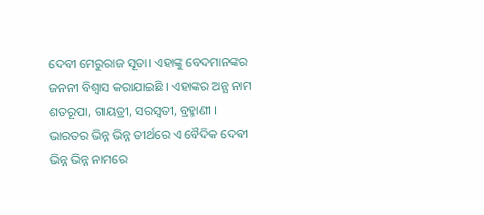ଦେବୀ ମେରୁରାଜ ସୂତା। ଏହାଙ୍କୁ ବେଦମାନଙ୍କର ଜନନୀ ବିଶ୍ଵାସ କରାଯାଇଛି । ଏହାଙ୍କର ଅନ୍ଯ ନାମ ଶତରୂପା, ଗାୟତ୍ରୀ, ସରସ୍ବତୀ, ବ୍ରହ୍ମାଣୀ । ଭାରତର ଭିନ୍ନ ଭିନ୍ନ ତୀର୍ଥରେ ଏ ବୈଦିକ ଦେଵୀ ଭିନ୍ନ ଭିନ୍ନ ନାମରେ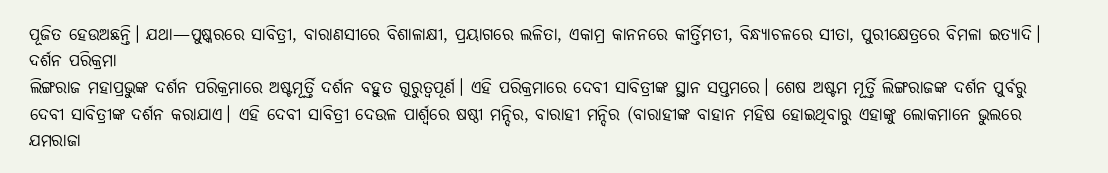ପୂଜିତ ହେଉଅଛନ୍ତି। ଯଥା—ପୁଷ୍କରରେ ସାବିତ୍ରୀ, ବାରାଣସୀରେ ବିଶାଳାକ୍ଷୀ, ପ୍ରୟାଗରେ ଲଳିତା, ଏକାମ୍ର କାନନରେ କୀର୍ତ୍ତିମତୀ, ବିନ୍ଧ୍ଯାଚଳରେ ସୀତା, ପୁରୀକ୍ଷେତ୍ରରେ ବିମଳା ଇତ୍ଯାଦି।
ଦର୍ଶନ ପରିକ୍ରମା
ଲିଙ୍ଗରାଜ ମହାପ୍ରଭୁଙ୍କ ଦର୍ଶନ ପରିକ୍ରମାରେ ଅଷ୍ଟମୂର୍ତ୍ତି ଦର୍ଶନ ବହୁତ ଗୁରୁତ୍ବପୂର୍ଣ। ଏହି ପରିକ୍ରମାରେ ଦେବୀ ସାବିତ୍ରୀଙ୍କ ସ୍ଥାନ ସପ୍ତମରେ। ଶେଷ ଅଷ୍ଟମ ମୂର୍ତ୍ତି ଲିଙ୍ଗରାଜଙ୍କ ଦର୍ଶନ ପୁର୍ବରୁ ଦେବୀ ସାବିତ୍ରୀଙ୍କ ଦର୍ଶନ କରାଯାଏ। ଏହି ଦେବୀ ସାବିତ୍ରୀ ଦେଉଳ ପାର୍ଶ୍ୱରେ ଷଷ୍ଠୀ ମନ୍ଦିର, ବାରାହୀ ମନ୍ଦିର (ବାରାହୀଙ୍କ ବାହାନ ମହିଷ ହୋଇଥିବାରୁ ଏହାଙ୍କୁ ଲୋକମାନେ ଭୁଲରେ ଯମରାଜା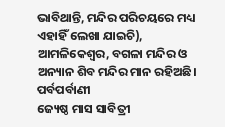ଭାବିଥାନ୍ତି, ମନ୍ଦିର ପରିଚୟରେ ମଧ୍ୟ ଏହାହିଁ ଲେଖା ଯାଇଚି), ଆମଳିକେଶ୍ବର, ବଗଳା ମନ୍ଦିର ଓ ଅନ୍ୟାନ ଶିବ ମନ୍ଦିର ମାନ ରହିଅଛି।
ପର୍ବପର୍ବାଣୀ
ଜ୍ୟେଷ୍ଠ ମାସ ସାବିତ୍ରୀ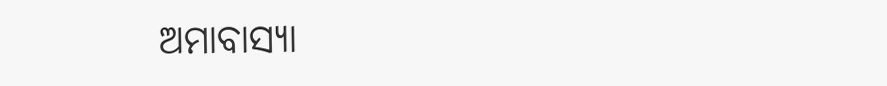ଅମାବାସ୍ୟା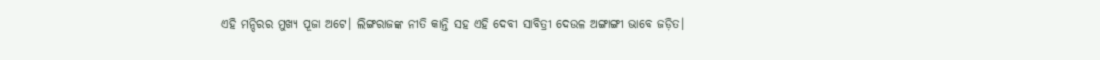ଏହି ମନ୍ଦିରର ମୁଖ୍ୟ ପୂଜା ଅଟେ। ଲିଙ୍ଗରାଜଙ୍କ ନୀତି କାନ୍ତି ସହ ଏହି ଦେବୀ ସାବିତ୍ରୀ ଦେଉଳ ଅଙ୍ଗାଙ୍ଗୀ ଭାବେ ଜଡ଼ିତ।